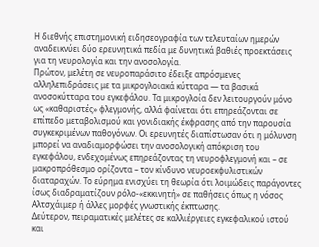Η διεθνής επιστημονική ειδησεογραφία των τελευταίων ημερών αναδεικνύει δύο ερευνητικά πεδία με δυνητικά βαθιές προεκτάσεις για τη νευρολογία και την ανοσολογία.
Πρώτον, μελέτη σε νευροπαράσιτο έδειξε απρόσμενες αλληλεπιδράσεις με τα μικρογλοιακά κύτταρα — τα βασικά ανοσοκύτταρα του εγκεφάλου. Τα μικρογλοία δεν λειτουργούν μόνο ως «καθαριστές» φλεγμονής, αλλά φαίνεται ότι επηρεάζονται σε επίπεδο μεταβολισμού και γονιδιακής έκφρασης από την παρουσία συγκεκριμένων παθογόνων. Οι ερευνητές διαπίστωσαν ότι η μόλυνση μπορεί να αναδιαμορφώσει την ανοσολογική απόκριση του εγκεφάλου, ενδεχομένως επηρεάζοντας τη νευροφλεγμονή και – σε μακροπρόθεσμο ορίζοντα – τον κίνδυνο νευροεκφυλιστικών διαταραχών. Το εύρημα ενισχύει τη θεωρία ότι λοιμώδεις παράγοντες ίσως διαδραματίζουν ρόλο-«εκκινητή» σε παθήσεις όπως η νόσος Αλτσχάιμερ ή άλλες μορφές γνωστικής έκπτωσης.
Δεύτερον, πειραματικές μελέτες σε καλλιέργειες εγκεφαλικού ιστού και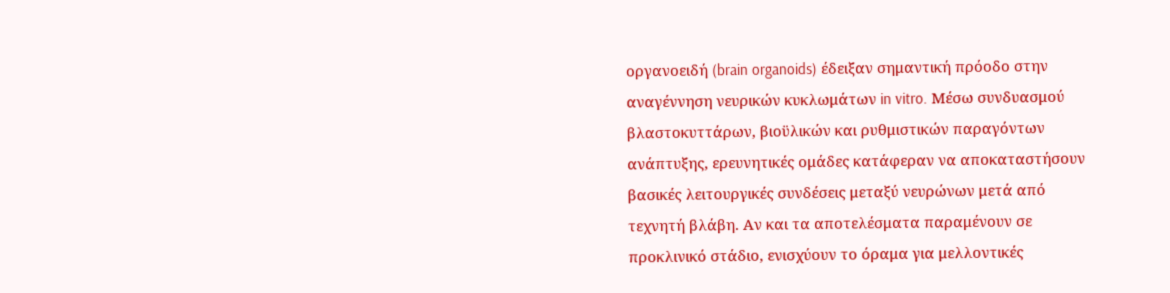οργανοειδή (brain organoids) έδειξαν σημαντική πρόοδο στην αναγέννηση νευρικών κυκλωμάτων in vitro. Μέσω συνδυασμού βλαστοκυττάρων, βιοϋλικών και ρυθμιστικών παραγόντων ανάπτυξης, ερευνητικές ομάδες κατάφεραν να αποκαταστήσουν βασικές λειτουργικές συνδέσεις μεταξύ νευρώνων μετά από τεχνητή βλάβη. Αν και τα αποτελέσματα παραμένουν σε προκλινικό στάδιο, ενισχύουν το όραμα για μελλοντικές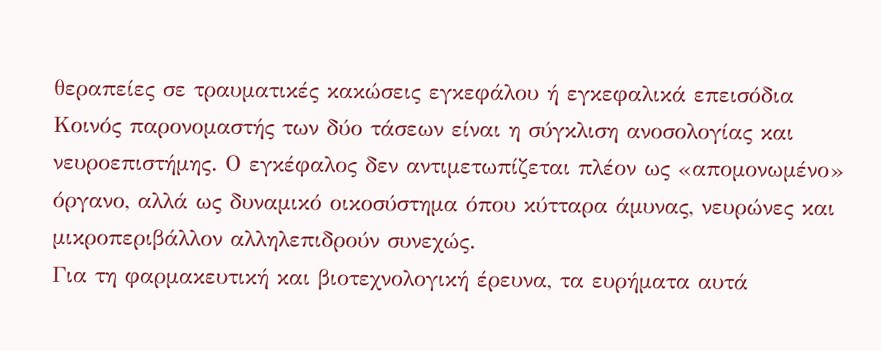θεραπείες σε τραυματικές κακώσεις εγκεφάλου ή εγκεφαλικά επεισόδια
Κοινός παρονομαστής των δύο τάσεων είναι η σύγκλιση ανοσολογίας και νευροεπιστήμης. Ο εγκέφαλος δεν αντιμετωπίζεται πλέον ως «απομονωμένο» όργανο, αλλά ως δυναμικό οικοσύστημα όπου κύτταρα άμυνας, νευρώνες και μικροπεριβάλλον αλληλεπιδρούν συνεχώς.
Για τη φαρμακευτική και βιοτεχνολογική έρευνα, τα ευρήματα αυτά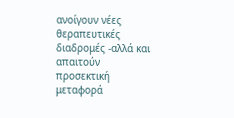ανοίγουν νέες θεραπευτικές διαδρομές -αλλά και απαιτούν προσεκτική μεταφορά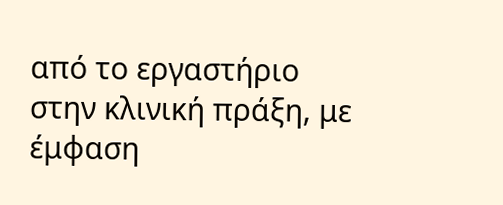από το εργαστήριο στην κλινική πράξη, με έμφαση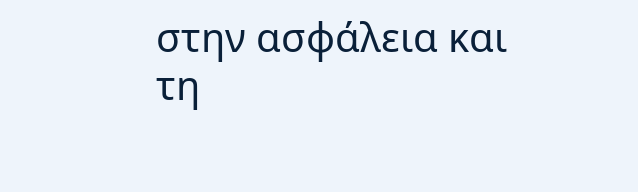στην ασφάλεια και τη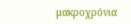μακροχρόνια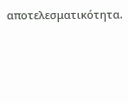αποτελεσματικότητα.